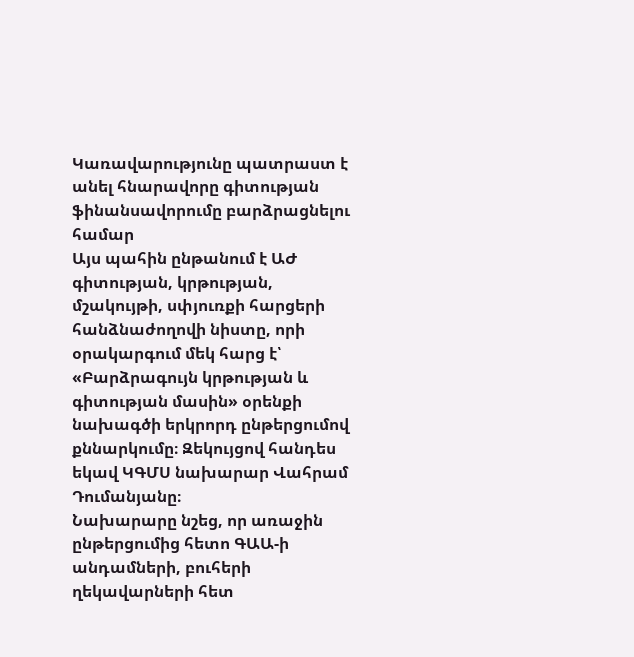Կառավարությունը պատրաստ է անել հնարավորը գիտության ֆինանսավորումը բարձրացնելու համար
Այս պահին ընթանում է ԱԺ գիտության, կրթության, մշակույթի, սփյուռքի հարցերի հանձնաժողովի նիստը, որի օրակարգում մեկ հարց է՝ «Բարձրագույն կրթության և գիտության մասին» օրենքի նախագծի երկրորդ ընթերցումով քննարկումը։ Զեկույցով հանդես եկավ ԿԳՄՍ նախարար Վահրամ Դումանյանը։
Նախարարը նշեց, որ առաջին ընթերցումից հետո ԳԱԱ-ի անդամների, բուհերի ղեկավարների հետ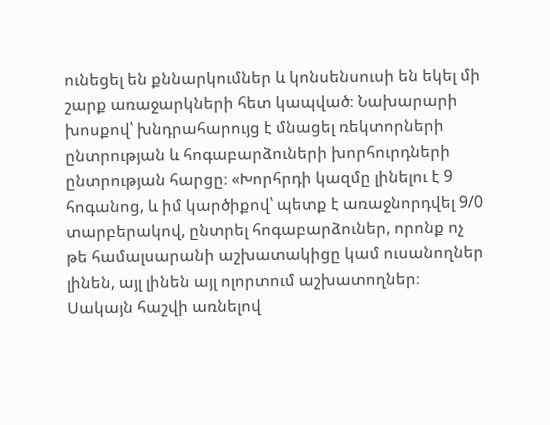ունեցել են քննարկումներ և կոնսենսուսի են եկել մի շարք առաջարկների հետ կապված։ Նախարարի խոսքով՝ խնդրահարույց է մնացել ռեկտորների ընտրության և հոգաբարձուների խորհուրդների ընտրության հարցը։ «Խորհրդի կազմը լինելու է 9 հոգանոց, և իմ կարծիքով՝ պետք է առաջնորդվել 9/0 տարբերակով, ընտրել հոգաբարձուներ, որոնք ոչ թե համալսարանի աշխատակիցը կամ ուսանողներ լինեն, այլ լինեն այլ ոլորտում աշխատողներ։ Սակայն հաշվի առնելով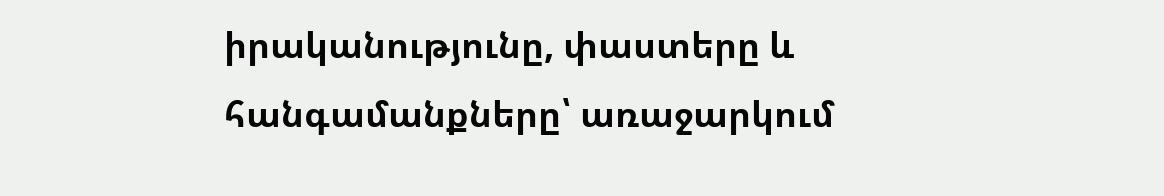իրականությունը, փաստերը և հանգամանքները՝ առաջարկում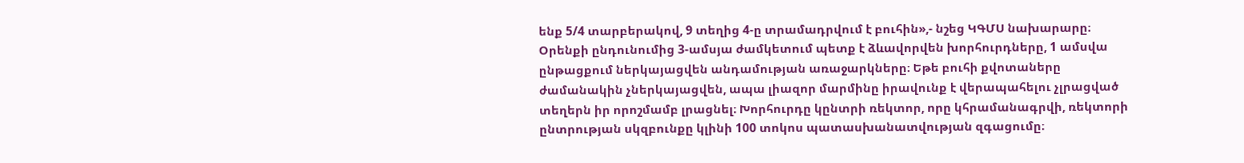ենք 5/4 տարբերակով, 9 տեղից 4-ը տրամադրվում է բուհին»,- նշեց ԿԳՄՍ նախարարը։
Օրենքի ընդունումից 3-ամսյա ժամկետում պետք է ձևավորվեն խորհուրդները, 1 ամսվա ընթացքում ներկայացվեն անդամության առաջարկները։ Եթե բուհի քվոտաները ժամանակին չներկայացվեն, ապա լիազոր մարմինը իրավունք է վերապահելու չլրացված տեղերն իր որոշմամբ լրացնել։ Խորհուրդը կընտրի ռեկտոր, որը կհրամանագրվի, ռեկտորի ընտրության սկզբունքը կլինի 100 տոկոս պատասխանատվության զգացումը։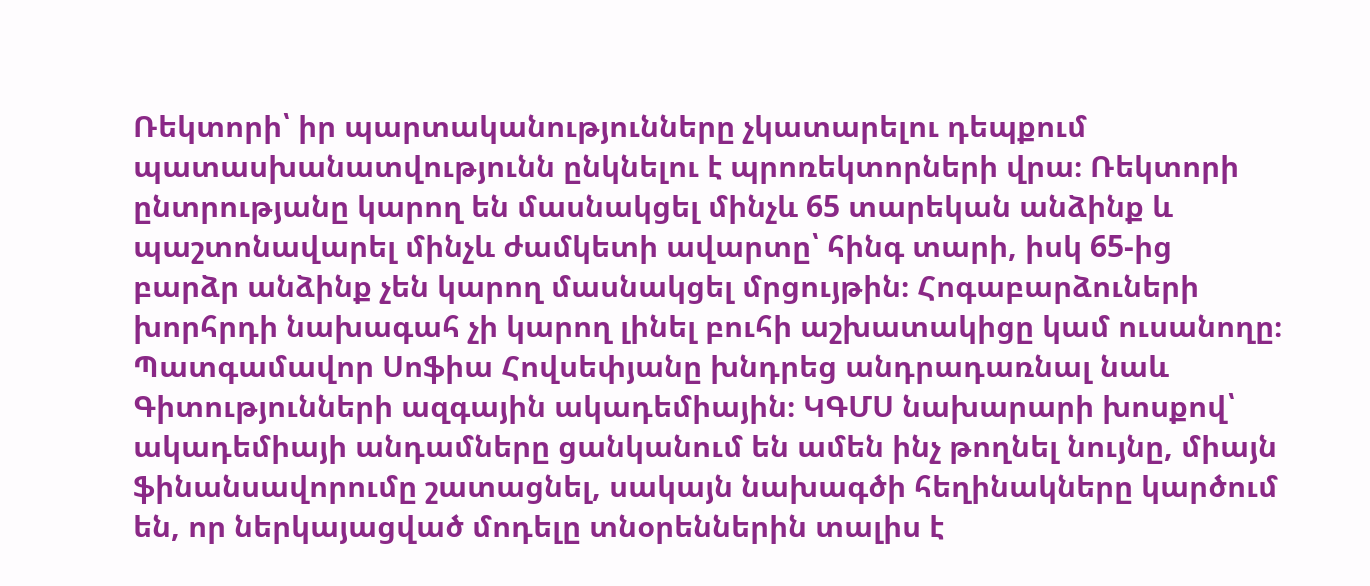Ռեկտորի՝ իր պարտականությունները չկատարելու դեպքում պատասխանատվությունն ընկնելու է պրոռեկտորների վրա։ Ռեկտորի ընտրությանը կարող են մասնակցել մինչև 65 տարեկան անձինք և պաշտոնավարել մինչև ժամկետի ավարտը՝ հինգ տարի, իսկ 65-ից բարձր անձինք չեն կարող մասնակցել մրցույթին։ Հոգաբարձուների խորհրդի նախագահ չի կարող լինել բուհի աշխատակիցը կամ ուսանողը։
Պատգամավոր Սոֆիա Հովսեփյանը խնդրեց անդրադառնալ նաև Գիտությունների ազգային ակադեմիային։ ԿԳՄՍ նախարարի խոսքով՝ ակադեմիայի անդամները ցանկանում են ամեն ինչ թողնել նույնը, միայն ֆինանսավորումը շատացնել, սակայն նախագծի հեղինակները կարծում են, որ ներկայացված մոդելը տնօրեններին տալիս է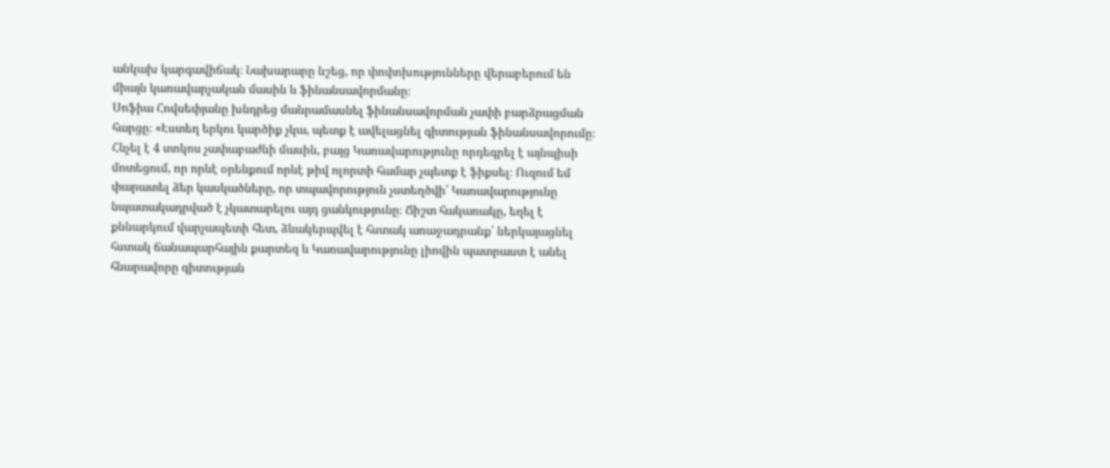անկախ կարգավիճակ։ Նախարարը նշեց, որ փոփոխությունները վերաբերում են միայն կառավարչական մասին և ֆինանսավորմանը։
Սոֆիա Հովսեփյանը խնդրեց մանրամասնել ֆինանսավորման չափի բարձրացման հարցը։ «Էստեղ երկու կարծիք չկա, պետք է ավելացնել գիտության ֆինանսավորումը։ Հնչել է 4 տոկոս չափաբաժնի մասին, բայց Կառավարությունը որդեգրել է այնպիսի մոտեցում, որ որևէ օրենքում որևէ թիվ ոլորտի համար չպետք է ֆիքսել։ Ուզում եմ փարատել ձեր կասկածները, որ տպավորություն չստեղծվի՝ Կառավարությունը նպատակադրված է չկատարելու այդ ցանկությունը։ Ճիշտ հակառակը, եղել է քննարկում վարչապետի հետ, ձևակերպվել է հստակ առաջադրանք՝ ներկայացնել հստակ ճանապարհային քարտեզ և Կառավարությունը լիովին պատրաստ է անել հնարավորը գիտության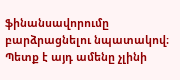ֆինանսավորումը բարձրացնելու նպատակով։ Պետք է այդ ամենը չլինի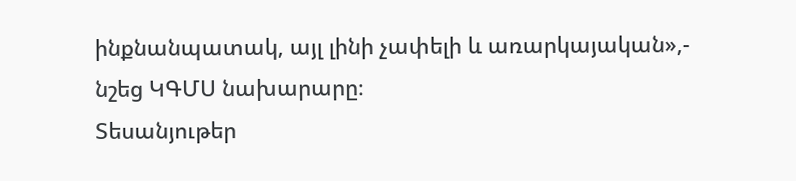ինքնանպատակ, այլ լինի չափելի և առարկայական»,- նշեց ԿԳՄՍ նախարարը։
Տեսանյութեր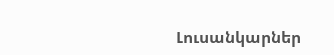Լուսանկարներ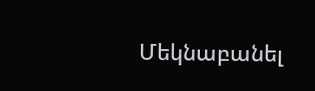Մեկնաբանել